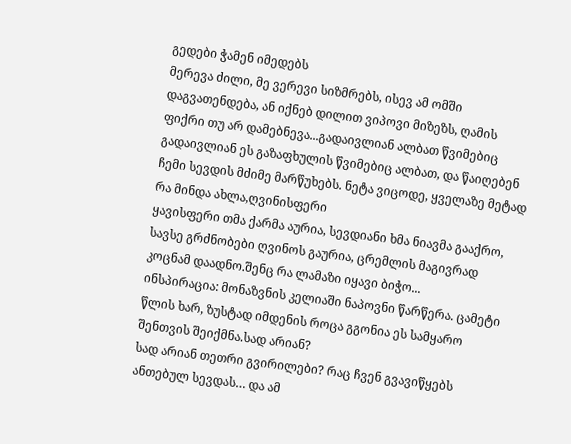გედები ჭამენ იმედებს
მერევა ძილი, მე ვერევი სიზმრებს, ისევ ამ ომში დაგვათენდება, ან იქნებ დილით ვიპოვი მიზეზს, ღამის ფიქრი თუ არ დამებნევა...გადაივლიან ალბათ წვიმებიც
გადაივლიან ეს გაზაფხულის წვიმებიც ალბათ, და წაიღებენ ჩემი სევდის მძიმე მარწუხებს. ნეტა ვიცოდე, ყველაზე მეტად რა მინდა ახლა,ღვინისფერი
ყავისფერი თმა ქარმა აურია, სევდიანი ხმა ნიავმა გააქრო, სავსე გრძნობები ღვინოს გაურია, ცრემლის მაგივრად კოცნამ დაადნო.შენც რა ლამაზი იყავი ბიჭო...
ინსპირაცია: მონაზვნის კელიაში ნაპოვნი წარწერა. ცამეტი წლის ხარ, ზუსტად იმდენის როცა გგონია ეს სამყარო შენთვის შეიქმნა.სად არიან?
სად არიან თეთრი გვირილები? რაც ჩვენ გვავიწყებს ანთებულ სევდას… და ამ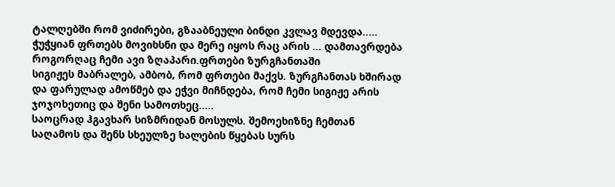ტალღებში რომ ვიძირები, გზააბნეული ბინდი კვლავ მდევდა.....
ჭუჭყიან ფრთებს მოვიხსნი და მერე იყოს რაც არის ... დამთავრდება როგორღაც ჩემი ავი ზღაპარი.ფრთები ზურგჩანთაში
სიგიჟეს მაბრალებ, ამბობ, რომ ფრთები მაქვს. ზურგჩანთას ხშირად და ფარულად ამოწმებ და ეჭვი მიჩნდება, რომ ჩემი სიგიჟე არის ჯოჯოხეთიც და შენი სამოთხეც.....
საოცრად ჰგავხარ სიზმრიდან მოსულს. შემოეხიზნე ჩემთან საღამოს და შენს სხეულზე ხალების წყებას სურს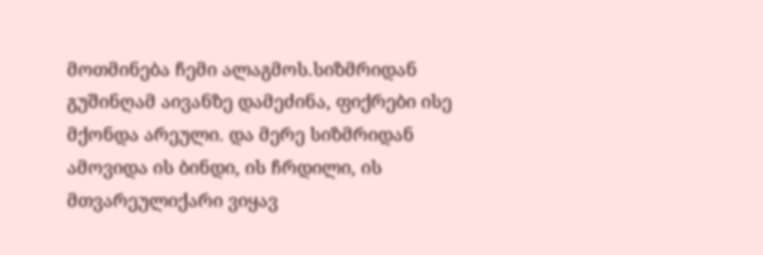მოთმინება ჩემი ალაგმოს.სიზმრიდან
გუშინღამ აივანზე დამეძინა, ფიქრები ისე მქონდა არეული. და მერე სიზმრიდან ამოვიდა ის ბინდი, ის ჩრდილი, ის მთვარეულიქარი ვიყავ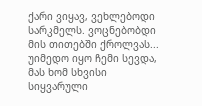ქარი ვიყავ, ვეხლებოდი სარკმელს. ვოცნებობდი მის თითებში ქროლვას... უიმედო იყო ჩემი სევდა, მას ხომ სხვისი სიყვარული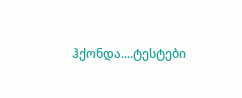ჰქონდა....ტესტები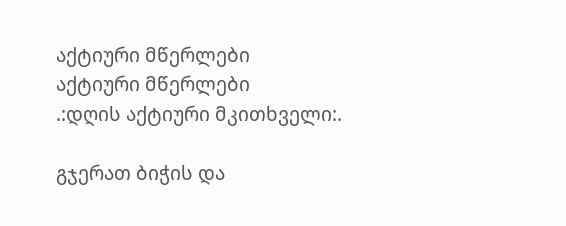აქტიური მწერლები
აქტიური მწერლები
.:დღის აქტიური მკითხველი:.

გჯერათ ბიჭის და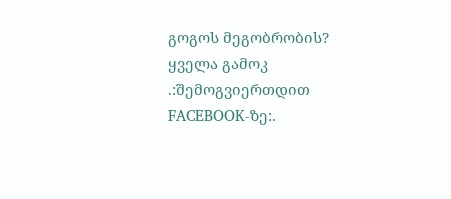გოგოს მეგობრობის?
ყველა გამოკ
.:შემოგვიერთდით FACEBOOK-ზე:.